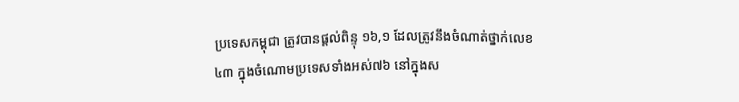ប្រទេសកម្ពុជា ត្រូវបានផ្តល់ពិន្ទុ ១៦,១ ដែលត្រូវនឹងចំណាត់ថ្នាក់លេខ៤៣ ក្នុងចំណោមប្រទេសទាំងអស់៧៦ នៅក្នុងស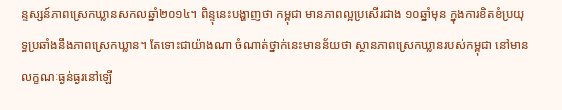ន្ទស្សន៍ភាពស្រេកឃ្លានសកលឆ្នាំ២០១៤។ ពិន្ទុនេះបង្ហាញថា កម្ពុជា មានភាពល្អប្រសើរជាង ១០ឆ្នាំមុន ក្នុងការខិតខំប្រយុទ្ធប្រឆាំងនឹងភាពស្រេកឃ្លាន។ តែទោះជាយ៉ាងណា ចំណាត់ថ្នាក់នេះមានន័យថា ស្ថានភាពស្រេកឃ្លានរបស់កម្ពុជា នៅមានលក្ខណៈធ្ងន់ធ្ងរនៅឡើ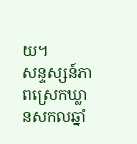យ។
សន្ទស្សន៍ភាពស្រេកឃ្លានសកលឆ្នាំ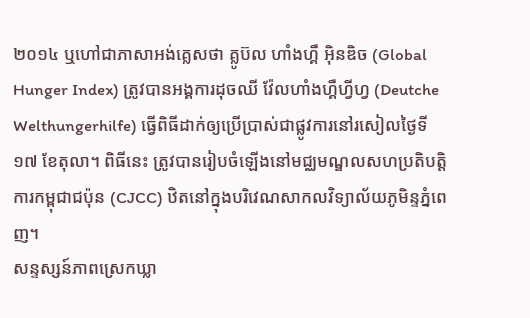២០១៤ ឬហៅជាភាសាអង់គ្លេសថា គ្លូប៊ល ហាំងហ្គឺ អ៊ិនឌិច (Global Hunger Index) ត្រូវបានអង្គការដុចឈី វ៉ែលហាំងហ្គឺហ្វីហ្វ (Deutche Welthungerhilfe) ធ្វើពិធីដាក់ឲ្យប្រើប្រាស់ជាផ្លូវការនៅរសៀលថ្ងៃទី១៧ ខែតុលា។ ពិធីនេះ ត្រូវបានរៀបចំឡើងនៅមជ្ឈមណ្ឌលសហប្រតិបត្តិការកម្ពុជាជប៉ុន (CJCC) ឋិតនៅក្នុងបរិវេណសាកលវិទ្យាល័យភូមិន្ទភ្នំពេញ។
សន្ទស្សន៍ភាពស្រេកឃ្លា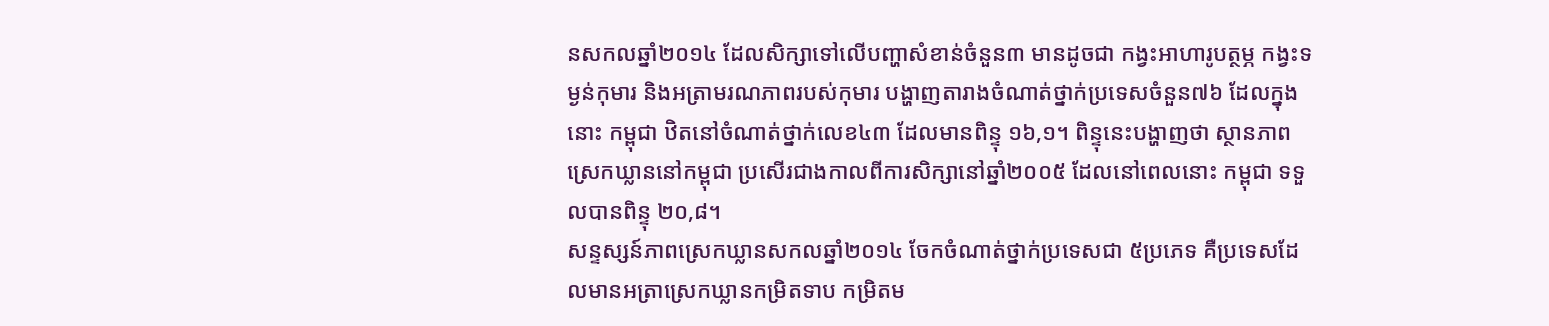នសកលឆ្នាំ២០១៤ ដែលសិក្សាទៅលើបញ្ហាសំខាន់ចំនួន៣ មានដូចជា កង្វះអាហារូបត្ថម្ភ កង្វះទម្ងន់កុមារ និងអត្រាមរណភាពរបស់កុមារ បង្ហាញតារាងចំណាត់ថ្នាក់ប្រទេសចំនួន៧៦ ដែលក្នុងនោះ កម្ពុជា ឋិតនៅចំណាត់ថ្នាក់លេខ៤៣ ដែលមានពិន្ទុ ១៦,១។ ពិន្ទុនេះបង្ហាញថា ស្ថានភាពស្រេកឃ្លាននៅកម្ពុជា ប្រសើរជាងកាលពីការសិក្សានៅឆ្នាំ២០០៥ ដែលនៅពេលនោះ កម្ពុជា ទទួលបានពិន្ទុ ២០,៨។
សន្ទស្សន៍ភាពស្រេកឃ្លានសកលឆ្នាំ២០១៤ ចែកចំណាត់ថ្នាក់ប្រទេសជា ៥ប្រភេទ គឺប្រទេសដែលមានអត្រាស្រេកឃ្លានកម្រិតទាប កម្រិតម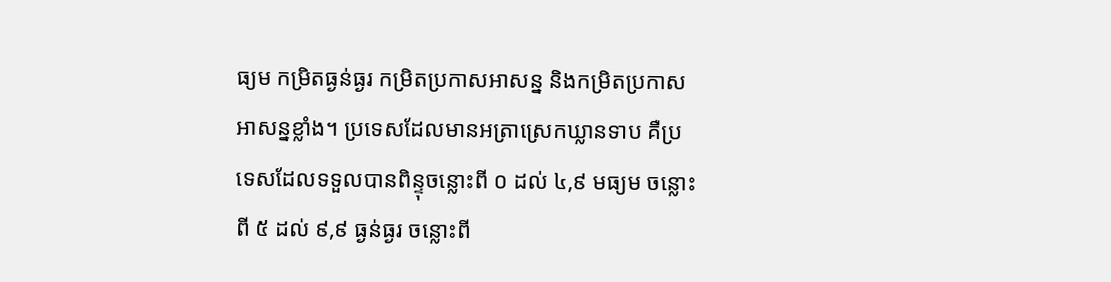ធ្យម កម្រិតធ្ងន់ធ្ងរ កម្រិតប្រកាសអាសន្ន និងកម្រិតប្រកាសអាសន្នខ្លាំង។ ប្រទេសដែលមានអត្រាស្រេកឃ្លានទាប គឺប្រទេសដែលទទួលបានពិន្ទុចន្លោះពី ០ ដល់ ៤,៩ មធ្យម ចន្លោះពី ៥ ដល់ ៩,៩ ធ្ងន់ធ្ងរ ចន្លោះពី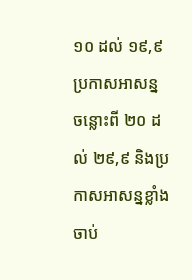១០ ដល់ ១៩,៩ ប្រកាសអាសន្ន ចន្លោះពី ២០ ដល់ ២៩,៩ និងប្រកាសអាសន្នខ្លាំងចាប់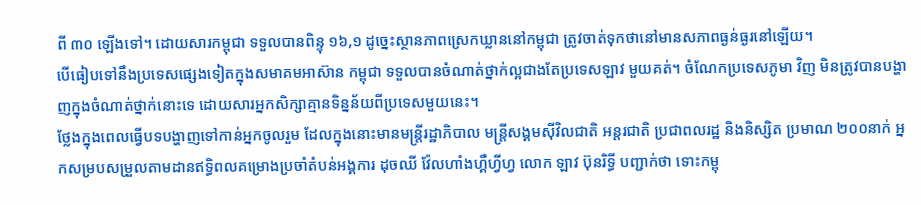ពី ៣០ ឡើងទៅ។ ដោយសារកម្ពុជា ទទួលបានពិន្ទុ ១៦,១ ដូច្នេះស្ថានភាពស្រេកឃ្លាននៅកម្ពុជា ត្រូវចាត់ទុកថានៅមានសភាពធ្ងន់ធ្ងរនៅឡើយ។
បើធៀបទៅនឹងប្រទេសផ្សេងទៀតក្នុងសមាគមអាស៊ាន កម្ពុជា ទទួលបានចំណាត់ថ្នាក់ល្អជាងតែប្រទេសឡាវ មួយគត់។ ចំណែកប្រទេសភូមា វិញ មិនត្រូវបានបង្ហាញក្នុងចំណាត់ថ្នាក់នោះទេ ដោយសារអ្នកសិក្សាគ្មានទិន្នន័យពីប្រទេសមួយនេះ។
ថ្លែងក្នុងពេលធ្វើបទបង្ហាញទៅកាន់អ្នកចូលរួម ដែលក្នុងនោះមានមន្ត្រីរដ្ឋាភិបាល មន្ត្រីសង្គមស៊ីវិលជាតិ អន្តរជាតិ ប្រជាពលរដ្ឋ និងនិស្សិត ប្រមាណ ២០០នាក់ អ្នកសម្របសម្រួលតាមដានឥទ្ធិពលគម្រោងប្រចាំតំបន់អង្គការ ដុចឈី វ៉ែលហាំងហ្គឺហ្វីហ្វ លោក ឡាវ ប៊ុនរិទ្ធី បញ្ជាក់ថា ទោះកម្ពុ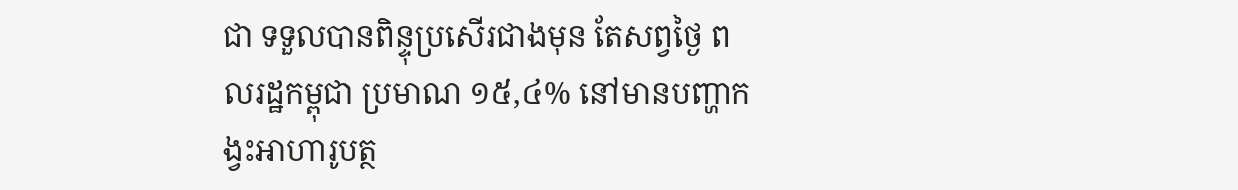ជា ទទួលបានពិន្ទុប្រសើរជាងមុន តែសព្វថ្ងៃ ពលរដ្ឋកម្ពុជា ប្រមាណ ១៥,៤% នៅមានបញ្ហាកង្វះអាហារូបត្ថ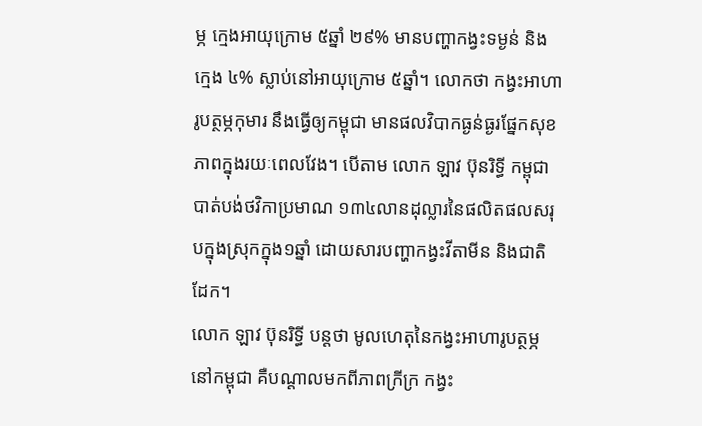ម្ភ ក្មេងអាយុក្រោម ៥ឆ្នាំ ២៩% មានបញ្ហាកង្វះទម្ងន់ និងក្មេង ៤% ស្លាប់នៅអាយុក្រោម ៥ឆ្នាំ។ លោកថា កង្វះអាហារូបត្ថម្ភកុមារ នឹងធ្វើឲ្យកម្ពុជា មានផលវិបាកធ្ងន់ធ្ងរផ្នែកសុខភាពក្នុងរយៈពេលវែង។ បើតាម លោក ឡាវ ប៊ុនរិទ្ធី កម្ពុជា បាត់បង់ថវិកាប្រមាណ ១៣៤លានដុល្លារនៃផលិតផលសរុបក្នុងស្រុកក្នុង១ឆ្នាំ ដោយសារបញ្ហាកង្វះវីតាមីន និងជាតិដែក។
លោក ឡាវ ប៊ុនរិទ្ធី បន្តថា មូលហេតុនៃកង្វះអាហារូបត្ថម្ភនៅកម្ពុជា គឺបណ្ដាលមកពីភាពក្រីក្រ កង្វះ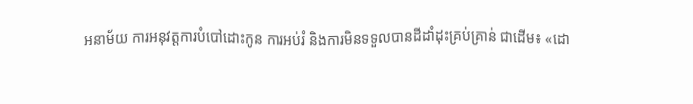អនាម័យ ការអនុវត្តការបំបៅដោះកូន ការអប់រំ និងការមិនទទួលបានដីដាំដុះគ្រប់គ្រាន់ ជាដើម៖ «ដោ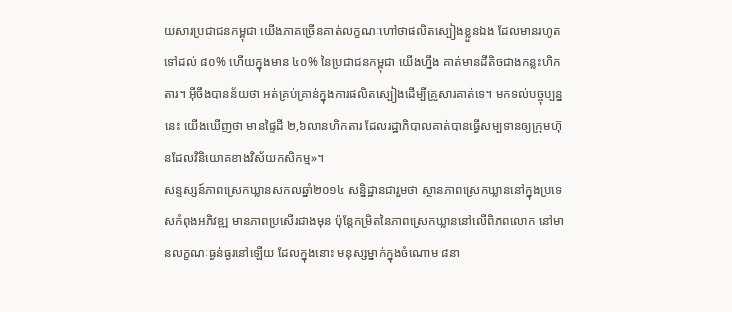យសារប្រជាជនកម្ពុជា យើងភាគច្រើនគាត់លក្ខណៈហៅថាផលិតស្បៀងខ្លួនឯង ដែលមានរហូតទៅដល់ ៨០% ហើយក្នុងមាន ៤០% នៃប្រជាជនកម្ពុជា យើងហ្នឹង គាត់មានដីតិចជាងកន្លះហិកតារ។ អ៊ីចឹងបានន័យថា អត់គ្រប់គ្រាន់ក្នុងការផលិតស្បៀងដើម្បីគ្រួសារគាត់ទេ។ មកទល់បច្ចុប្បន្ននេះ យើងឃើញថា មានផ្ទៃដី ២,៦លានហិកតារ ដែលរដ្ឋាភិបាលគាត់បានធ្វើសម្បទានឲ្យក្រុមហ៊ុនដែលវិនិយោគខាងវិស័យកសិកម្ម»។
សន្ទស្សន៍ភាពស្រេកឃ្លានសកលឆ្នាំ២០១៤ សន្និដ្ឋានជារួមថា ស្ថានភាពស្រេកឃ្លាននៅក្នុងប្រទេសកំពុងអភិវឌ្ឍ មានភាពប្រសើរជាងមុន ប៉ុន្តែកម្រិតនៃភាពស្រេកឃ្លាននៅលើពិភពលោក នៅមានលក្ខណៈធ្ងន់ធ្ងរនៅឡើយ ដែលក្នុងនោះ មនុស្សម្នាក់ក្នុងចំណោម ៨នា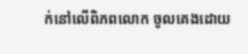ក់នៅលើពិភពលោក ចូលគេងដោយ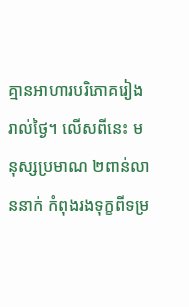គ្មានអាហារបរិភោគរៀងរាល់ថ្ងៃ។ លើសពីនេះ មនុស្សប្រមាណ ២ពាន់លាននាក់ កំពុងរងទុក្ខពីទម្រ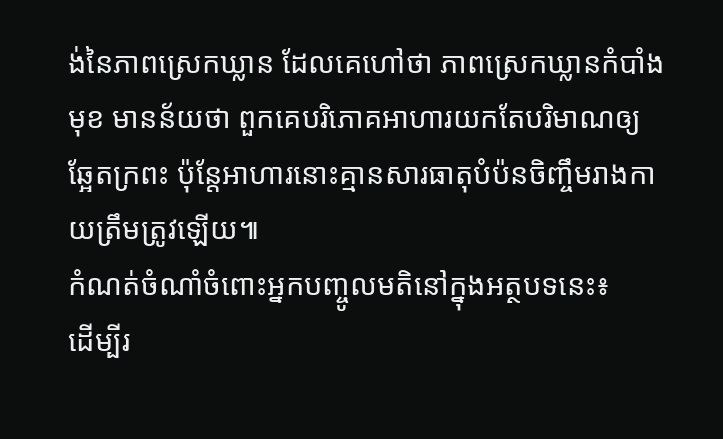ង់នៃភាពស្រេកឃ្លាន ដែលគេហៅថា ភាពស្រេកឃ្លានកំបាំងមុខ មានន័យថា ពួកគេបរិភោគអាហារយកតែបរិមាណឲ្យឆ្អែតក្រពះ ប៉ុន្តែអាហារនោះគ្មានសារធាតុបំប៉នចិញ្ចឹមរាងកាយត្រឹមត្រូវឡើយ៕
កំណត់ចំណាំចំពោះអ្នកបញ្ចូលមតិនៅក្នុងអត្ថបទនេះ៖
ដើម្បីរ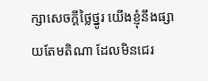ក្សាសេចក្ដីថ្លៃថ្នូរ យើងខ្ញុំនឹងផ្សាយតែមតិណា ដែលមិនជេរ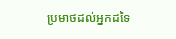ប្រមាថដល់អ្នកដទៃ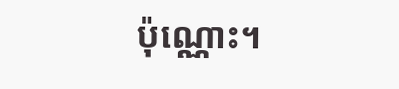ប៉ុណ្ណោះ។